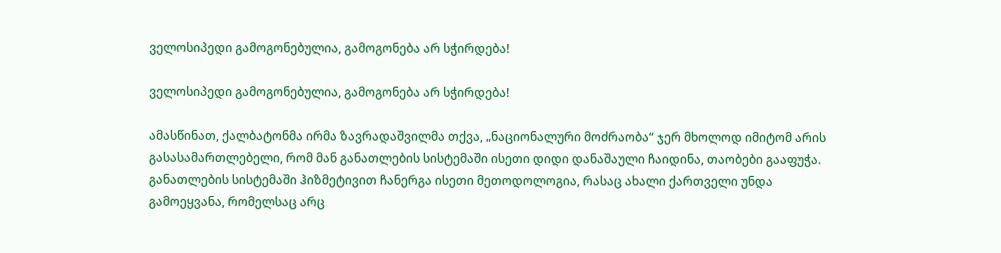ველოსიპედი გამოგონებულია, გამოგონება არ სჭირდება!

ველოსიპედი გამოგონებულია, გამოგონება არ სჭირდება!

ამასწინათ, ქალბატონმა ირმა ზავრადაშვილმა თქვა, „ნაციონალური მოძრაობა“ ჯერ მხოლოდ იმიტომ არის გასასამართლებელი, რომ მან განათლების სისტემაში ისეთი დიდი დანაშაული ჩაიდინა, თაობები გააფუჭა. განათლების სისტემაში ჰიზმეტივით ჩანერგა ისეთი მეთოდოლოგია, რასაც ახალი ქართველი უნდა გამოეყვანა, რომელსაც არც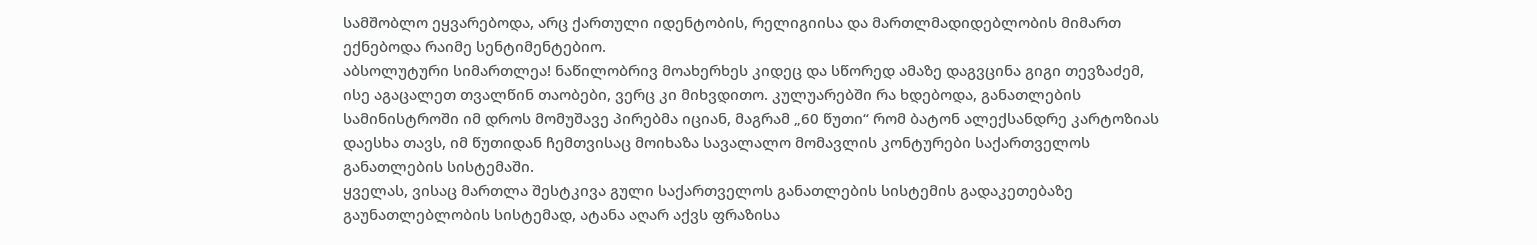სამშობლო ეყვარებოდა, არც ქართული იდენტობის, რელიგიისა და მართლმადიდებლობის მიმართ ექნებოდა რაიმე სენტიმენტებიო.
აბსოლუტური სიმართლეა! ნაწილობრივ მოახერხეს კიდეც და სწორედ ამაზე დაგვცინა გიგი თევზაძემ, ისე აგაცალეთ თვალწინ თაობები, ვერც კი მიხვდითო. კულუარებში რა ხდებოდა, განათლების სამინისტროში იმ დროს მომუშავე პირებმა იციან, მაგრამ „60 წუთი“ რომ ბატონ ალექსანდრე კარტოზიას დაესხა თავს, იმ წუთიდან ჩემთვისაც მოიხაზა სავალალო მომავლის კონტურები საქართველოს განათლების სისტემაში.
ყველას, ვისაც მართლა შესტკივა გული საქართველოს განათლების სისტემის გადაკეთებაზე გაუნათლებლობის სისტემად, ატანა აღარ აქვს ფრაზისა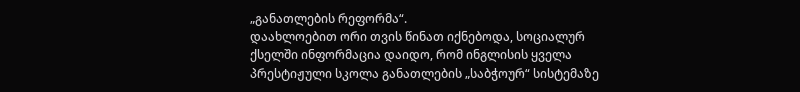„განათლების რეფორმა“.
დაახლოებით ორი თვის წინათ იქნებოდა, სოციალურ ქსელში ინფორმაცია დაიდო, რომ ინგლისის ყველა პრესტიჟული სკოლა განათლების „საბჭოურ“ სისტემაზე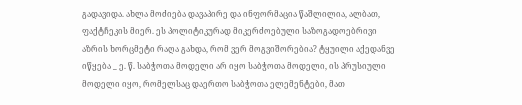გადავიდა. ახლა მოძიება დავაპირე და ინფორმაცია წაშლილია, ალბათ, ფაქტჩეკის მიერ. ეს პოლიტიკურად მიკერძოებული საზოგადოებრივი აზრის ხორცმეტი რაღა გახდა, რომ ვერ მოგვიშორებია? ტყუილი აქედანვე იწყება _ ე. წ. საბჭოთა მოდელი არ იყო საბჭოთა მოდელი, ის პრუსიული მოდელი იყო, რომელსაც დაერთო საბჭოთა ელემენტები, მათ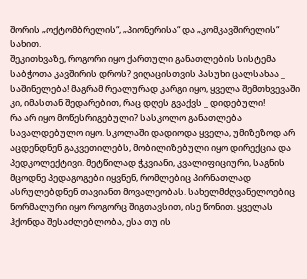შორის „ოქტომბრელის“, „პიონერისა“ და „კომკავშირელის“ სახით.
შეკითხვაზე, როგორი იყო ქართული განათლების სისტემა საბჭოთა კავშირის დროს? ვიღაცისთვის პასუხი ცალსახაა _ საშინელება! მაგრამ რეალურად კარგი იყო, ყველა შემთხვევაში კი, იმასთან შედარებით, რაც დღეს გვაქვს _ დიდებული!
რა არ იყო მოწესრიგებული? სასკოლო განათლება სავალდებულო იყო. სკოლაში დადიოდა ყველა, უმიზეზოდ არ აცდენდნენ გაკვეთილებს, მობილიზებული იყო დირექცია და პედკოლექტივი. მეტწილად ჭკვიანი, კვალიფიციური, საგნის მცოდნე პედაგოგები იყვნენ, რომლებიც პირნათლად ასრულებდნენ თავიანთ მოვალეობას. სახელმძღვანელოებიც ნორმალური იყო როგორც შიგთავსით, ისე წონით. ყველას ჰქონდა შესაძლებლობა, ესა თუ ის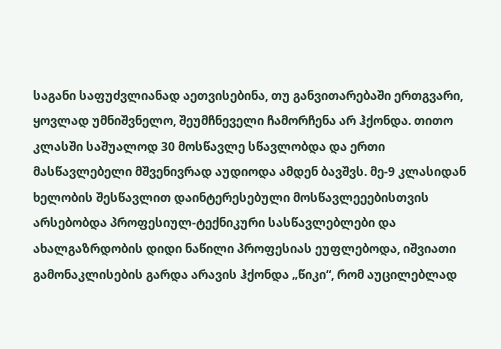საგანი საფუძვლიანად აეთვისებინა, თუ განვითარებაში ერთგვარი, ყოვლად უმნიშვნელო, შეუმჩნეველი ჩამორჩენა არ ჰქონდა. თითო კლასში საშუალოდ 30 მოსწავლე სწავლობდა და ერთი მასწავლებელი მშვენივრად აუდიოდა ამდენ ბავშვს. მე-9 კლასიდან ხელობის შესწავლით დაინტერესებული მოსწავლეეებისთვის არსებობდა პროფესიულ-ტექნიკური სასწავლებლები და ახალგაზრდობის დიდი ნაწილი პროფესიას ეუფლებოდა, იშვიათი გამონაკლისების გარდა არავის ჰქონდა „წიკი“, რომ აუცილებლად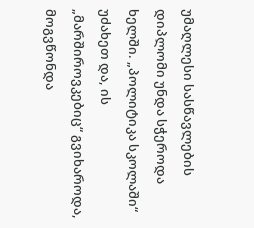უმაღლესი სასწავლების დიპლომი უნდა სჭეროდა ხელში. „პოლიტიკა სკოლაში“ უძახეთ და, ის „მარშიროვკებიც“ გვიხაროდა, მოგვწონდა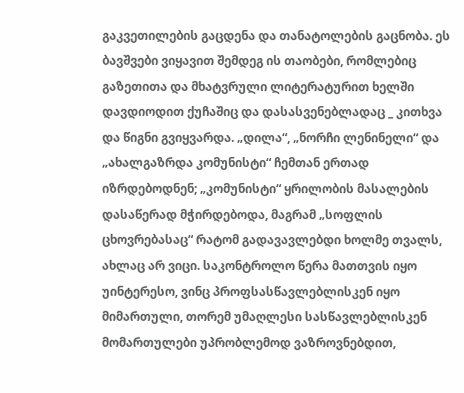გაკვეთილების გაცდენა და თანატოლების გაცნობა. ეს ბავშვები ვიყავით შემდეგ ის თაობები, რომლებიც გაზეთითა და მხატვრული ლიტერატურით ხელში დავდიოდით ქუჩაშიც და დასასვენებლადაც _ კითხვა და წიგნი გვიყვარდა. „დილა“, „ნორჩი ლენინელი“ და „ახალგაზრდა კომუნისტი“ ჩემთან ერთად იზრდებოდნენ; „კომუნისტი“ ყრილობის მასალების დასაწერად მჭირდებოდა, მაგრამ „სოფლის ცხოვრებასაც“ რატომ გადავავლებდი ხოლმე თვალს, ახლაც არ ვიცი. საკონტროლო წერა მათთვის იყო უინტერესო, ვინც პროფსასწავლებლისკენ იყო მიმართული, თორემ უმაღლესი სასწავლებლისკენ მომართულები უპრობლემოდ ვაზროვნებდით,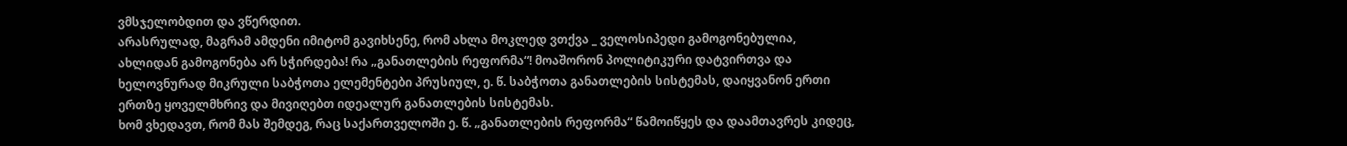ვმსჯელობდით და ვწერდით.
არასრულად, მაგრამ ამდენი იმიტომ გავიხსენე, რომ ახლა მოკლედ ვთქვა _ ველოსიპედი გამოგონებულია, ახლიდან გამოგონება არ სჭირდება! რა „განათლების რეფორმა“! მოაშორონ პოლიტიკური დატვირთვა და ხელოვნურად მიკრული საბჭოთა ელემენტები პრუსიულ, ე. წ. საბჭოთა განათლების სისტემას, დაიყვანონ ერთი ერთზე ყოველმხრივ და მივიღებთ იდეალურ განათლების სისტემას.
ხომ ვხედავთ, რომ მას შემდეგ, რაც საქართველოში ე. წ. „განათლების რეფორმა“ წამოიწყეს და დაამთავრეს კიდეც,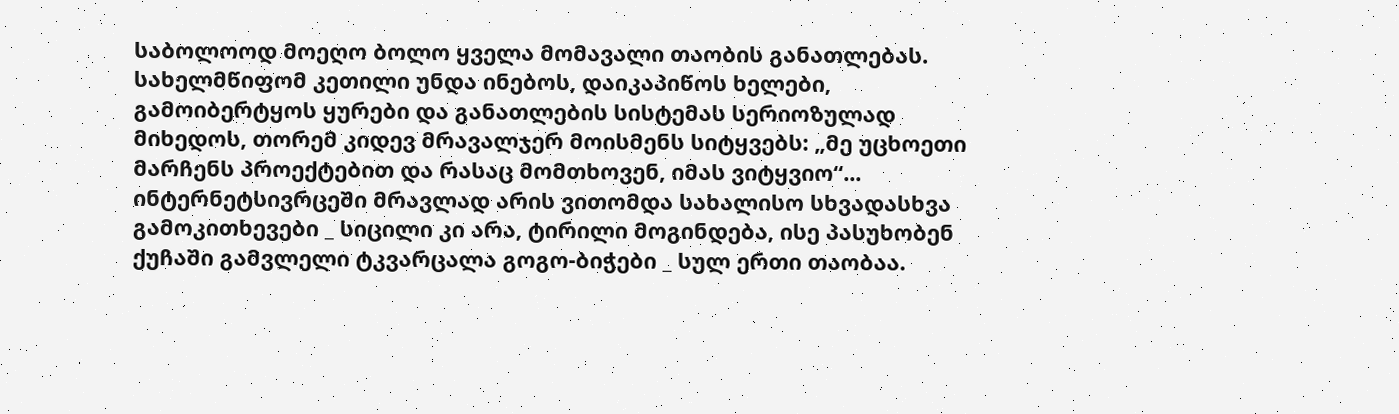საბოლოოდ მოეღო ბოლო ყველა მომავალი თაობის განათლებას.
სახელმწიფომ კეთილი უნდა ინებოს, დაიკაპიწოს ხელები, გამოიბერტყოს ყურები და განათლების სისტემას სერიოზულად მიხედოს, თორემ კიდევ მრავალჯერ მოისმენს სიტყვებს: „მე უცხოეთი მარჩენს პროექტებით და რასაც მომთხოვენ, იმას ვიტყვიო“...
ინტერნეტსივრცეში მრავლად არის ვითომდა სახალისო სხვადასხვა გამოკითხევები _ სიცილი კი არა, ტირილი მოგინდება, ისე პასუხობენ ქუჩაში გამვლელი ტკვარცალა გოგო-ბიჭები _ სულ ერთი თაობაა.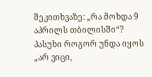შეკითხვაზე: „რა მოხდა 9 აპრილს თბილისში“? პასუხი როგორ უნდა იყოს „არ ვიცი,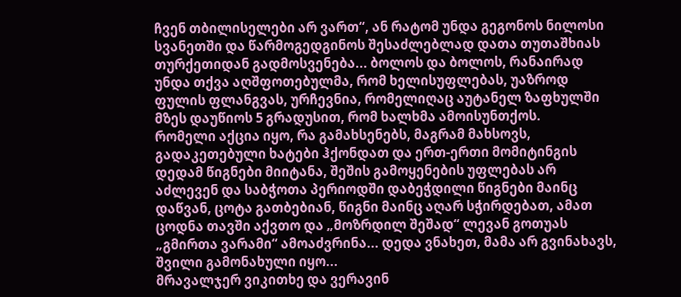ჩვენ თბილისელები არ ვართ“, ან რატომ უნდა გეგონოს ნილოსი სვანეთში და წარმოგედგინოს შესაძლებლად დათა თუთაშხიას თურქეთიდან გადმოსვენება... ბოლოს და ბოლოს, რანაირად უნდა თქვა აღშფოთებულმა, რომ ხელისუფლებას, უაზროდ ფულის ფლანგვას, ურჩევნია, რომელიღაც აუტანელ ზაფხულში მზეს დაუწიოს 5 გრადუსით, რომ ხალხმა ამოისუნთქოს.
რომელი აქცია იყო, რა გამახსენებს, მაგრამ მახსოვს, გადაკეთებული ხატები ჰქონდათ და ერთ-ერთი მომიტინგის დედამ წიგნები მიიტანა, შეშის გამოყენების უფლებას არ აძლევენ და საბჭოთა პერიოდში დაბეჭდილი წიგნები მაინც დაწვან, ცოტა გათბებიან, წიგნი მაინც აღარ სჭირდებათ, ამათ ცოდნა თავში აქვთო და „მოზრდილ შეშად“ ლევან გოთუას „გმირთა ვარამი“ ამოაძვრინა... დედა ვნახეთ, მამა არ გვინახავს, შვილი გამონახული იყო...
მრავალჯერ ვიკითხე და ვერავინ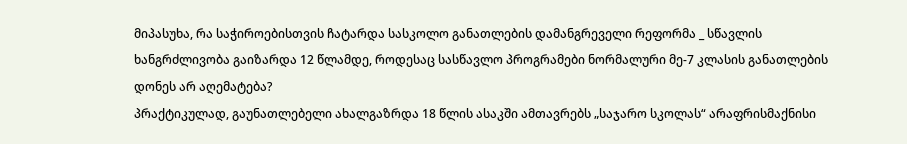მიპასუხა, რა საჭიროებისთვის ჩატარდა სასკოლო განათლების დამანგრეველი რეფორმა _ სწავლის ხანგრძლივობა გაიზარდა 12 წლამდე, როდესაც სასწავლო პროგრამები ნორმალური მე-7 კლასის განათლების დონეს არ აღემატება?
პრაქტიკულად, გაუნათლებელი ახალგაზრდა 18 წლის ასაკში ამთავრებს „საჯარო სკოლას“ არაფრისმაქნისი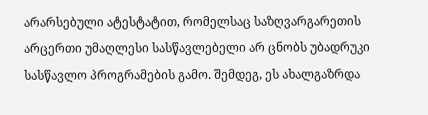არარსებული ატესტატით, რომელსაც საზღვარგარეთის არცერთი უმაღლესი სასწავლებელი არ ცნობს უბადრუკი სასწავლო პროგრამების გამო. შემდეგ, ეს ახალგაზრდა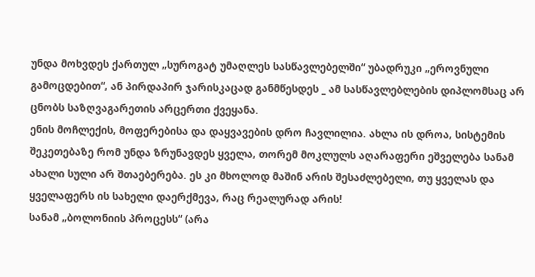უნდა მოხვდეს ქართულ „სუროგატ უმაღლეს სასწავლებელში“ უბადრუკი „ეროვნული გამოცდებით“, ან პირდაპირ ჯარისკაცად განმწესდეს _ ამ სასწავლებლების დიპლომსაც არ ცნობს საზღვაგარეთის არცერთი ქვეყანა.
ენის მოჩლექის, მოფერებისა და დაყვავების დრო ჩავლილია. ახლა ის დროა, სისტემის შეკეთებაზე რომ უნდა ზრუნავდეს ყველა, თორემ მოკლულს აღარაფერი ეშველება სანამ ახალი სული არ შთაებერება. ეს კი მხოლოდ მაშინ არის შესაძლებელი, თუ ყველას და ყველაფერს ის სახელი დაერქმევა, რაც რეალურად არის!
სანამ „ბოლონიის პროცესს“ (არა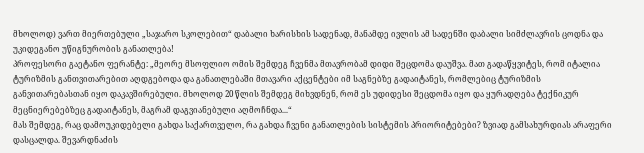მხოლოდ) ვართ მიერთებული „საჯარო სკოლებით“ დაბალი ხარისხის სადენად, მანამდე ივლის ამ სადენში დაბალი სიმძლავრის ცოდნა და უკიდეგანო უწიგნურობის განათლება!
პროფესორი გაეტანო ფერანტე: „მეორე მსოფლიო ომის შემდეგ ჩვენმა მთავრობამ დიდი შეცდომა დაუშვა. მათ გადაწყვიტეს, რომ იტალია ტურიზმის განთვითარებით აღდგებოდა და განათლებაში მთავარი აქცენტები იმ საგნებზე გადაიტანეს, რომლებიც ტურიზმის განვითარებასთან იყო დაკავშირებული. მხოლოდ 20 წლის შემდეგ მიხვდნენ, რომ ეს უდიდესი შეცდომა იყო და ყურადღება ტექნიკურ მეცნიერებებზეც გადაიტანეს, მაგრამ დაგვიანებული აღმოჩნდა...“
მას შემდეგ, რაც დამოუკიდებელი გახდა საქართველო, რა გახდა ჩვენი განათლების სისტემის პრიორიტებები? ზვიად გამსახურდიას არაფერი დასცალდა. შევარდნაძის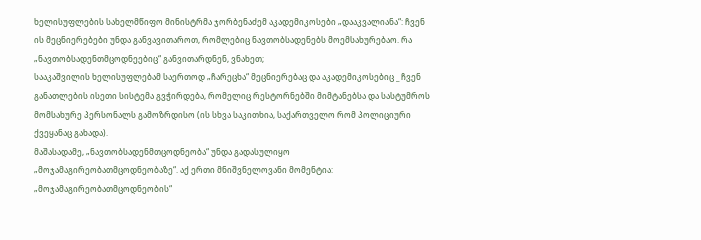ხელისუფლების სახელმწიფო მინისტრმა ჯორბენაძემ აკადემიკოსები „დააკვალიანა“: ჩვენ ის მეცნიერებები უნდა განვავითაროთ, რომლებიც ნავთობსადენებს მოემსახურებაო. რა „ნავთობსადენთმცოდნეებიც“ განვითარდნენ, ვნახეთ;
სააკაშვილის ხელისუფლებამ საერთოდ „ჩარეცხა“ მეცნიერებაც და აკადემიკოსებიც _ ჩვენ განათლების ისეთი სისტემა გვჭირდება, რომელიც რესტორნებში მიმტანებსა და სასტუმროს მომსახურე პერსონალს გამოზრდისო (ის სხვა საკითხია, საქართველო რომ პოლიციური ქვეყანაც გახადა).
მაშასადამე, „ნავთობსადენმთცოდნეობა“ უნდა გადასულიყო „მოჯამაგირეობათმცოდნეობაზე“. აქ ერთი მნიშვნელოვანი მომენტია: „მოჯამაგირეობათმცოდნეობის“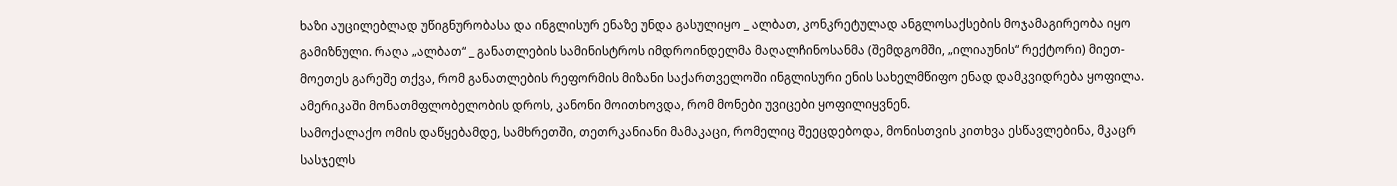ხაზი აუცილებლად უწიგნურობასა და ინგლისურ ენაზე უნდა გასულიყო _ ალბათ, კონკრეტულად ანგლოსაქსების მოჯამაგირეობა იყო გამიზნული. რაღა „ალბათ“ _ განათლების სამინისტროს იმდროინდელმა მაღალჩინოსანმა (შემდგომში, „ილიაუნის“ რექტორი) მიეთ-მოეთეს გარეშე თქვა, რომ განათლების რეფორმის მიზანი საქართველოში ინგლისური ენის სახელმწიფო ენად დამკვიდრება ყოფილა.
ამერიკაში მონათმფლობელობის დროს, კანონი მოითხოვდა, რომ მონები უვიცები ყოფილიყვნენ.
სამოქალაქო ომის დაწყებამდე, სამხრეთში, თეთრკანიანი მამაკაცი, რომელიც შეეცდებოდა, მონისთვის კითხვა ესწავლებინა, მკაცრ სასჯელს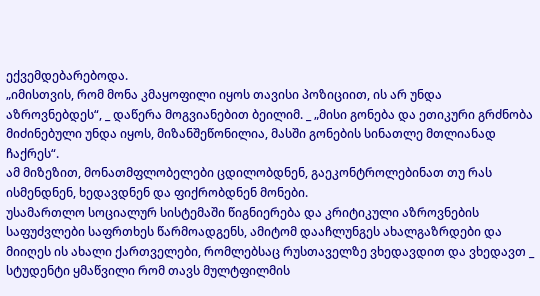ექვემდებარებოდა.
„იმისთვის, რომ მონა კმაყოფილი იყოს თავისი პოზიციით, ის არ უნდა აზროვნებდეს“, _ დაწერა მოგვიანებით ბეილიმ. _ „მისი გონება და ეთიკური გრძნობა მიძინებული უნდა იყოს, მიზანშეწონილია, მასში გონების სინათლე მთლიანად ჩაქრეს“.
ამ მიზეზით, მონათმფლობელები ცდილობდნენ, გაეკონტროლებინათ თუ რას ისმენდნენ, ხედავდნენ და ფიქრობდნენ მონები.
უსამართლო სოციალურ სისტემაში წიგნიერება და კრიტიკული აზროვნების საფუძვლები საფრთხეს წარმოადგენს, ამიტომ დააჩლუნგეს ახალგაზრდები და მიიღეს ის ახალი ქართველები, რომლებსაც რუსთაველზე ვხედავდით და ვხედავთ _ სტუდენტი ყმაწვილი რომ თავს მულტფილმის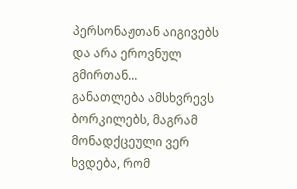პერსონაჟთან აიგივებს და არა ეროვნულ გმირთან...
განათლება ამსხვრევს ბორკილებს, მაგრამ მონადქცეული ვერ ხვდება, რომ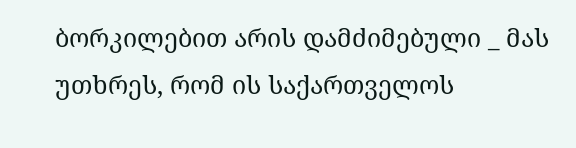ბორკილებით არის დამძიმებული _ მას უთხრეს, რომ ის საქართველოს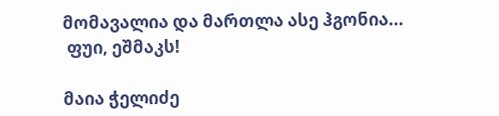მომავალია და მართლა ასე ჰგონია...
 ფუი, ეშმაკს!

მაია ჭელიძე